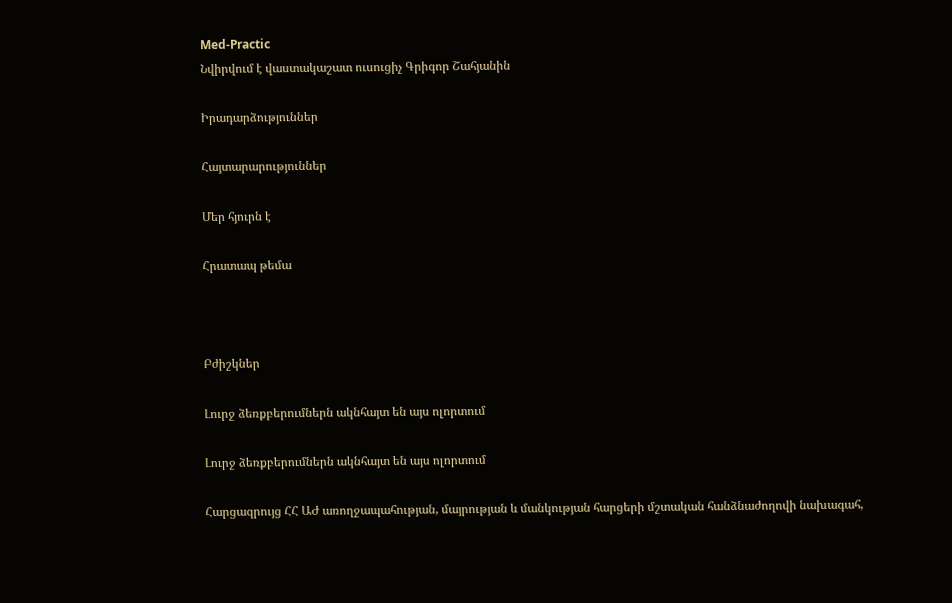Med-Practic
Նվիրվում է վաստակաշատ ուսուցիչ Գրիգոր Շահյանին

Իրադարձություններ

Հայտարարություններ

Մեր հյուրն է

Հրատապ թեմա



Բժիշկներ

Լուրջ ձեռքբերումներն ակնհայտ են այս ոլորտում

Լուրջ ձեռքբերումներն ակնհայտ են այս ոլորտում

Հարցազրույց ՀՀ ԱԺ առողջապահության, մայրության և մանկության հարցերի մշտական հանձնաժողովի նախագահ,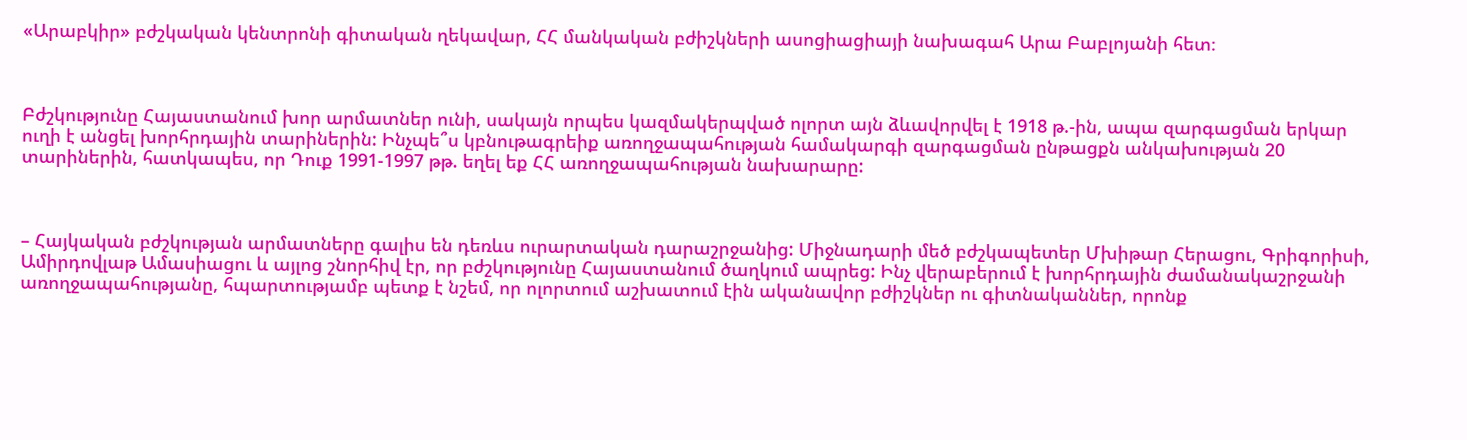«Արաբկիր» բժշկական կենտրոնի գիտական ղեկավար, ՀՀ մանկական բժիշկների ասոցիացիայի նախագահ Արա Բաբլոյանի հետ։



Բժշկությունը Հայաստանում խոր արմատներ ունի, սակայն որպես կազմակերպված ոլորտ այն ձևավորվել է 1918 թ.-ին, ապա զարգացման երկար ուղի է անցել խորհրդային տարիներին: Ինչպե՞ս կբնութագրեիք առողջապահության համակարգի զարգացման ընթացքն անկախության 20 տարիներին, հատկապես, որ Դուք 1991-1997 թթ. եղել եք ՀՀ առողջապահության նախարարը:



– Հայկական բժշկության արմատները գալիս են դեռևս ուրարտական դարաշրջանից: Միջնադարի մեծ բժշկապետեր Մխիթար Հերացու, Գրիգորիսի, Ամիրդովլաթ Ամասիացու և այլոց շնորհիվ էր, որ բժշկությունը Հայաստանում ծաղկում ապրեց: Ինչ վերաբերում է խորհրդային ժամանակաշրջանի առողջապահությանը, հպարտությամբ պետք է նշեմ, որ ոլորտում աշխատում էին ականավոր բժիշկներ ու գիտնականներ, որոնք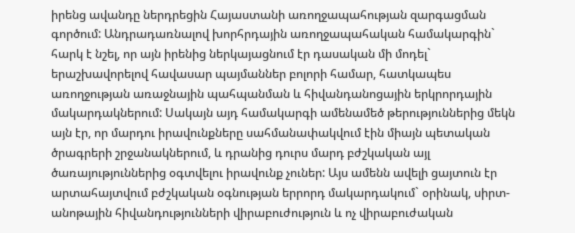իրենց ավանդը ներդրեցին Հայաստանի առողջապահության զարգացման գործում: Անդրադառնալով խորհրդային առողջապահական համակարգին` հարկ է նշել, որ այն իրենից ներկայացնում էր դասական մի մոդել` երաշխավորելով հավասար պայմաններ բոլորի համար, հատկապես առողջության առաջնային պահպանման և հիվանդանոցային երկրորդային մակարդակներում: Սակայն այդ համակարգի ամենամեծ թերություններից մեկն այն էր, որ մարդու իրավունքները սահմանափակվում էին միայն պետական ծրագրերի շրջանակներում, և դրանից դուրս մարդ բժշկական այլ ծառայություններից օգտվելու իրավունք չուներ: Այս ամենն ավելի ցայտուն էր արտահայտվում բժշկական օգնության երրորդ մակարդակում` օրինակ, սիրտ-անոթային հիվանդությունների վիրաբուժություն և ոչ վիրաբուժական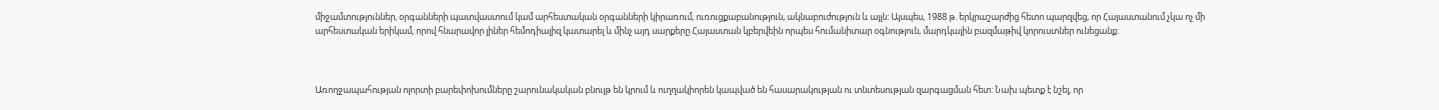միջամտություններ, օրգանների պատվաստում կամ արհեստական օրգանների կիրառում, ուռուցքաբանություն, ակնաբուժություն և այլն: Այսպես, 1988 թ. երկրաշարժից հետո պարզվեց, որ Հայաստանում չկա ոչ մի արհեստական երիկամ, որով հնարավոր լիներ հեմոդիալիզ կատարել և մինչ այդ սարքերը Հայաստան կբերվեին որպես հումանիտար օգնություն, մարդկային բազմաթիվ կորուստներ ունեցանք:



Առողջապահության ոլորտի բարեփոխումները շարունակական բնույթ են կրում և ուղղակիորեն կապված են հասարակության ու տնտեսության զարգացման հետ: Նախ պետք է նշել, որ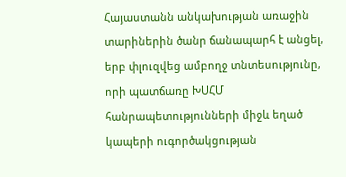Հայաստանն անկախության առաջին տարիներին ծանր ճանապարհ է անցել, երբ փլուզվեց ամբողջ տնտեսությունը, որի պատճառը ԽՍՀՄ հանրապետությունների միջև եղած կապերի ուգործակցության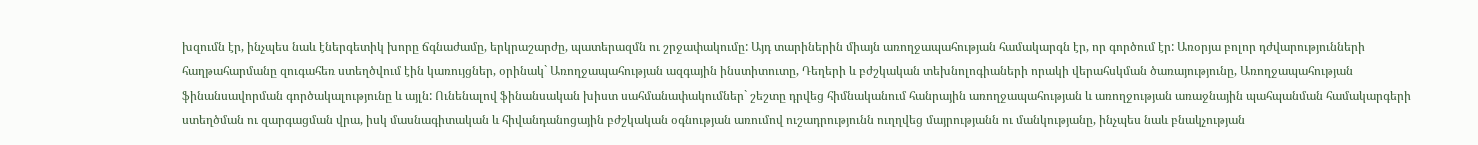խզումն էր, ինչպես նաև էներգետիկ խորը ճգնաժամը, երկրաշարժը, պատերազմն ու շրջափակումը: Այդ տարիներին միայն առողջապահության համակարգն էր, որ գործում էր: Առօրյա բոլոր դժվարությունների հաղթահարմանը զուգահեռ ստեղծվում էին կառույցներ, օրինակ` Առողջապահության ազգային ինստիտուտը, Դեղերի և բժշկական տեխնոլոգիաների որակի վերահսկման ծառայությունը, Առողջապահության ֆինանսավորման գործակալությունը և այլն: Ունենալով ֆինանսական խիստ սահմանափակումներ` շեշտը դրվեց հիմնականում հանրային առողջապահության և առողջության առաջնային պահպանման համակարգերի ստեղծման ու զարգացման վրա, իսկ մասնագիտական և հիվանդանոցային բժշկական օգնության առումով ուշադրությունն ուղղվեց մայրությանն ու մանկությանը, ինչպես նաև բնակչության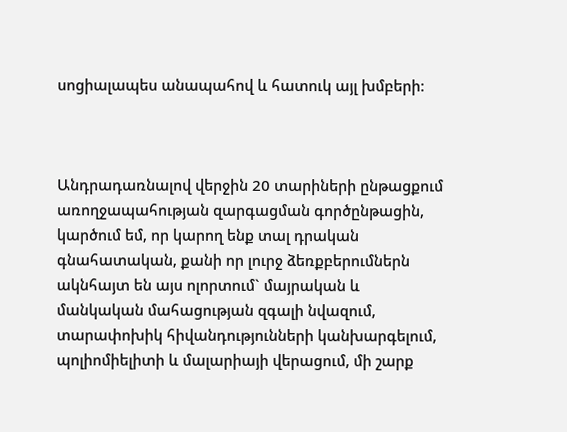սոցիալապես անապահով և հատուկ այլ խմբերի:



Անդրադառնալով վերջին 20 տարիների ընթացքում առողջապահության զարգացման գործընթացին, կարծում եմ, որ կարող ենք տալ դրական գնահատական, քանի որ լուրջ ձեռքբերումներն ակնհայտ են այս ոլորտում` մայրական և մանկական մահացության զգալի նվազում, տարափոխիկ հիվանդությունների կանխարգելում, պոլիոմիելիտի և մալարիայի վերացում, մի շարք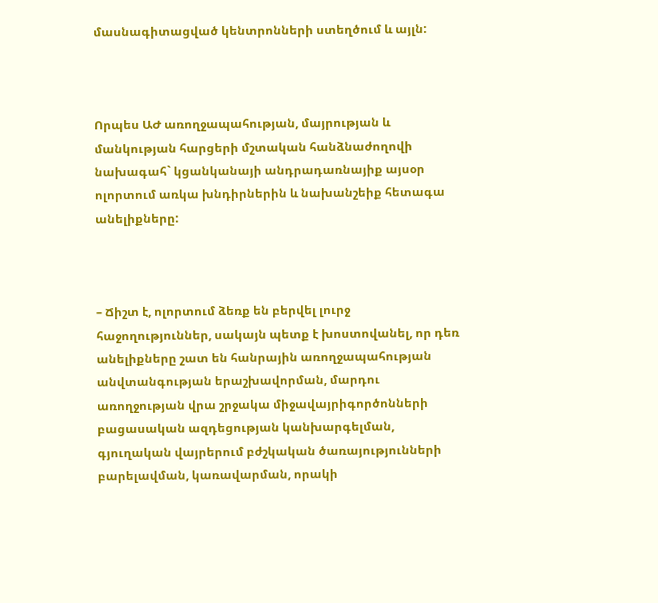մասնագիտացված կենտրոնների ստեղծում և այլն:



Որպես ԱԺ առողջապահության, մայրության և մանկության հարցերի մշտական հանձնաժողովի նախագահ` կցանկանայի անդրադառնայիք այսօր ոլորտում առկա խնդիրներին և նախանշեիք հետագա անելիքները:



– Ճիշտ է, ոլորտում ձեռք են բերվել լուրջ հաջողություններ, սակայն պետք է խոստովանել, որ դեռ անելիքները շատ են հանրային առողջապահության անվտանգության երաշխավորման, մարդու առողջության վրա շրջակա միջավայրիգործոնների բացասական ազդեցության կանխարգելման, գյուղական վայրերում բժշկական ծառայությունների բարելավման, կառավարման, որակի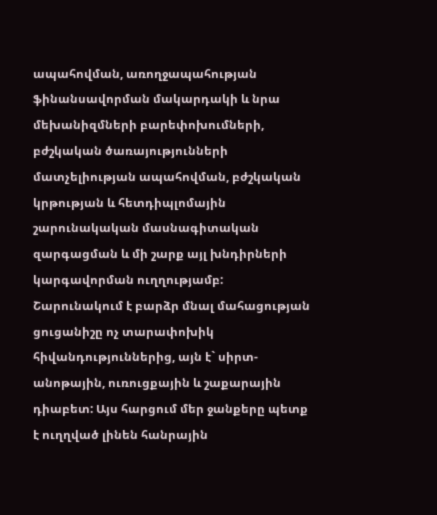ապահովման, առողջապահության ֆինանսավորման մակարդակի և նրա մեխանիզմների բարեփոխումների, բժշկական ծառայությունների մատչելիության ապահովման, բժշկական կրթության և հետդիպլոմային շարունակական մասնագիտական զարգացման և մի շարք այլ խնդիրների կարգավորման ուղղությամբ: Շարունակում է բարձր մնալ մահացության ցուցանիշը ոչ տարափոխիկ հիվանդություններից, այն է` սիրտ-անոթային, ուռուցքային և շաքարային դիաբետ: Այս հարցում մեր ջանքերը պետք է ուղղված լինեն հանրային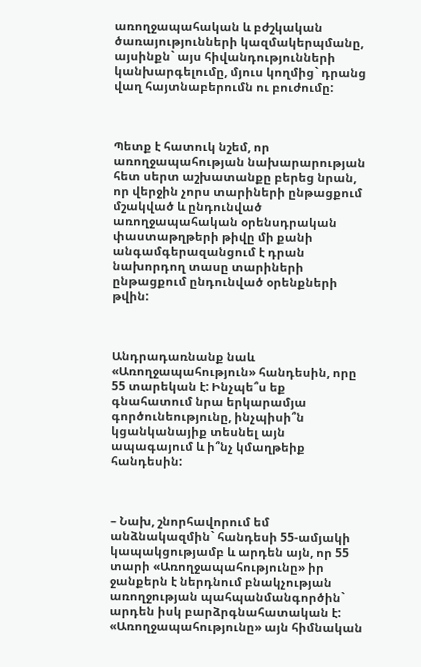առողջապահական և բժշկական ծառայությունների կազմակերպմանը, այսինքն` այս հիվանդությունների կանխարգելումը, մյուս կողմից` դրանց վաղ հայտնաբերումն ու բուժումը:



Պետք է հատուկ նշեմ, որ առողջապահության նախարարության հետ սերտ աշխատանքը բերեց նրան, որ վերջին չորս տարիների ընթացքում մշակված և ընդունված առողջապահական օրենսդրական փաստաթղթերի թիվը մի քանի անգամգերազանցում է դրան նախորդող տասը տարիների ընթացքում ընդունված օրենքների թվին:



Անդրադառնանք նաև «Առողջապահություն» հանդեսին, որը 55 տարեկան է: Ինչպե՞ս եք գնահատում նրա երկարամյա գործունեությունը, ինչպիսի՞ն կցանկանայիք տեսնել այն ապագայում և ի՞նչ կմաղթեիք հանդեսին:



– Նախ, շնորհավորում եմ անձնակազմին` հանդեսի 55-ամյակի կապակցությամբ և արդեն այն, որ 55 տարի «Առողջապահությունը» իր ջանքերն է ներդնում բնակչության առողջության պահպանմանգործին` արդեն իսկ բարձրգնահատական է: «Առողջապահությունը» այն հիմնական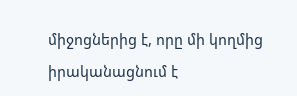միջոցներից է, որը մի կողմից իրականացնում է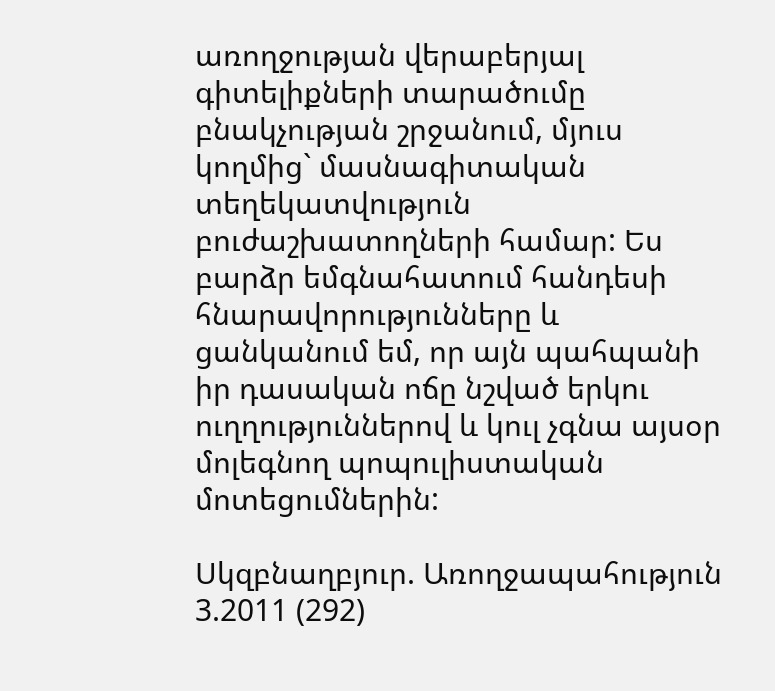առողջության վերաբերյալ գիտելիքների տարածումը բնակչության շրջանում, մյուս կողմից` մասնագիտական տեղեկատվություն բուժաշխատողների համար: Ես բարձր եմգնահատում հանդեսի հնարավորությունները և ցանկանում եմ, որ այն պահպանի իր դասական ոճը նշված երկու ուղղություններով և կուլ չգնա այսօր մոլեգնող պոպուլիստական մոտեցումներին:

Սկզբնաղբյուր. Առողջապահություն 3.2011 (292)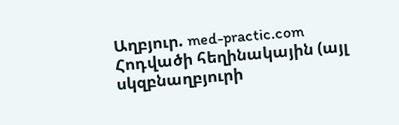Աղբյուր. med-practic.com
Հոդվածի հեղինակային (այլ սկզբնաղբյուրի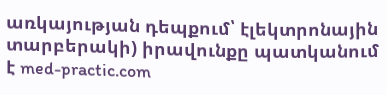առկայության դեպքում՝ էլեկտրոնային տարբերակի) իրավունքը պատկանում է med-practic.com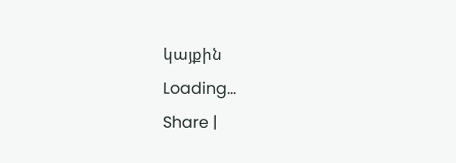կայքին
Loading...
Share |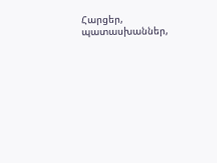Հարցեր, պատասխաններ,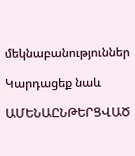մեկնաբանություններ

Կարդացեք նաև

ԱՄԵՆԱԸՆԹԵՐՑՎԱԾ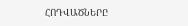ՀՈԴՎԱԾՆԵՐԸ